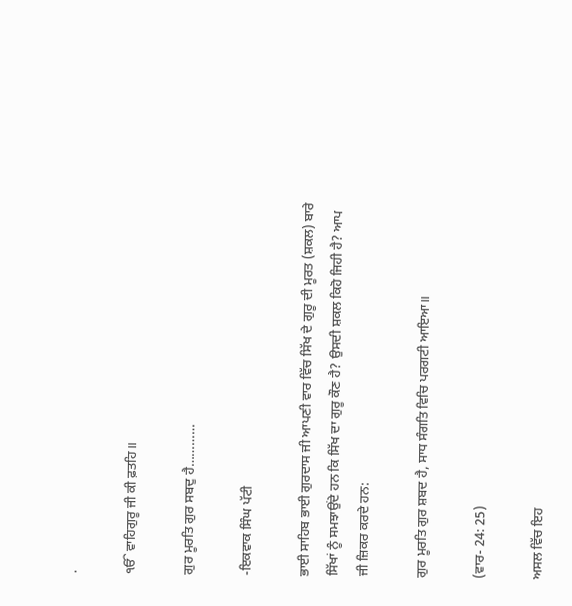.

ੴ ਵਾਹਿਗੁਰੂ ਜੀ ਕੀ ਫ਼ਤਹਿ॥

ਗੁਰ ਮੂਰਤਿ ਗੁਰ ਸਬਦੁ ਹੈ…………

-ਇਕਵਾਕ ਸਿੰਘ ਪੱਟੀ

ਭਾਈ ਸਾਹਿਬ ਭਾਈ ਗੁਰਦਾਸ ਜੀ ਆਪਣੀ ਵਾਰ ਵਿੱਚ ਸਿੱਖ ਦੇ ਗੁਰੂ ਦੀ ਮੂਰਤ (ਸ਼ਕਲ) ਬਾਰੇ ਸਿੱਖਾਂ ਨੂੰ ਸਮਝਾਉਂਦੇ ਹਨ ਕਿ ਸਿੱਖ ਦਾ ਗੁਰੂ ਕੌਣ ਹੈ? ਉਸਦੀ ਸ਼ਕਲ ਕਿਹੋ ਜਿਹੀ ਹੈ? ਆਪ ਜੀ ਜ਼ਿਕਰ ਕਰਦੇ ਹਨ:

ਗੁਰ ਮੂਰਤਿ ਗੁਰ ਸ਼ਬਦ ਹੈ, ਸਾਧ ਸੰਗਤਿ ਵਿਚਿ ਪਰਗਟੀ ਆਇਆ॥

(ਵਾਰ- 24: 25)

ਅਸਲ ਵਿੱਚ ਇਹ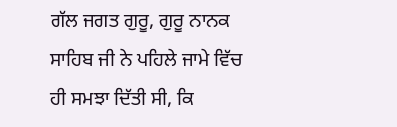ਗੱਲ ਜਗਤ ਗੁਰੂ, ਗੁਰੂ ਨਾਨਕ ਸਾਹਿਬ ਜੀ ਨੇ ਪਹਿਲੇ ਜਾਮੇ ਵਿੱਚ ਹੀ ਸਮਝਾ ਦਿੱਤੀ ਸੀ, ਕਿ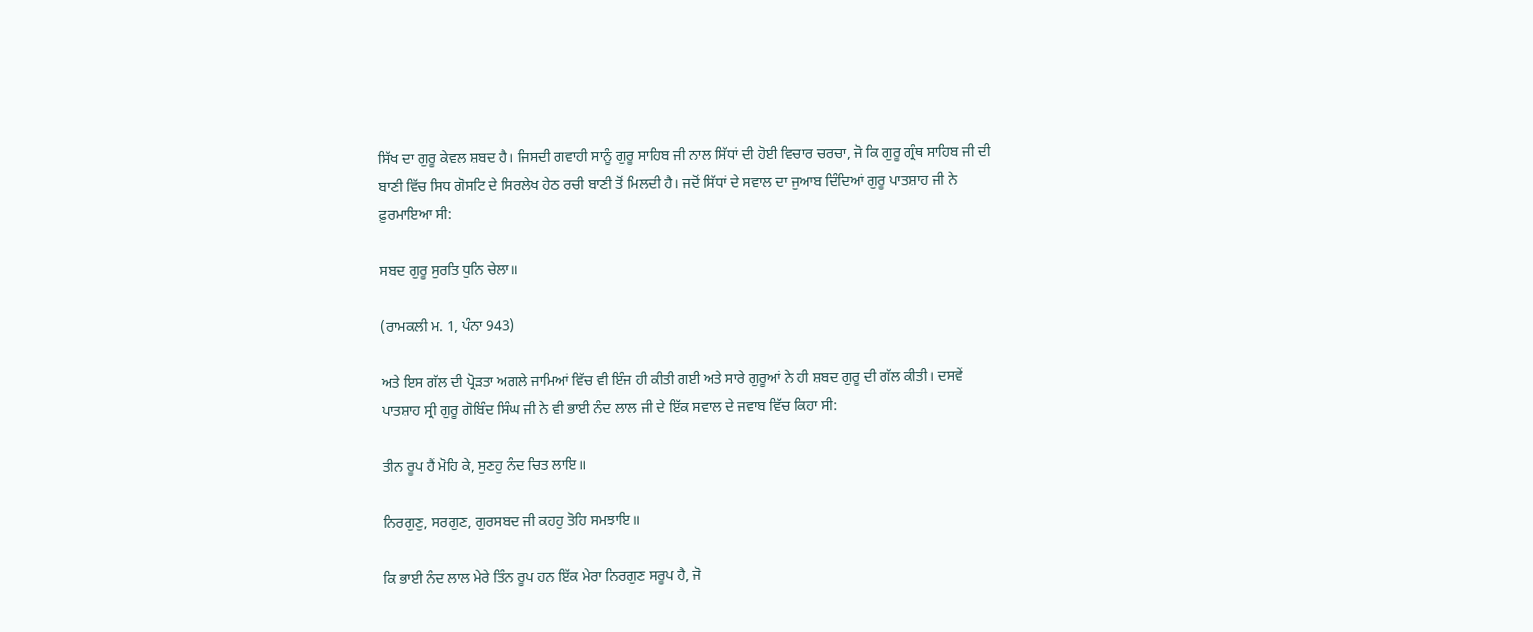ਸਿੱਖ ਦਾ ਗੁਰੂ ਕੇਵਲ ਸ਼ਬਦ ਹੈ। ਜਿਸਦੀ ਗਵਾਹੀ ਸਾਨੂੰ ਗੁਰੂ ਸਾਹਿਬ ਜੀ ਨਾਲ ਸਿੱਧਾਂ ਦੀ ਹੋਈ ਵਿਚਾਰ ਚਰਚਾ, ਜੋ ਕਿ ਗੁਰੂ ਗ੍ਰੰਥ ਸਾਹਿਬ ਜੀ ਦੀ ਬਾਣੀ ਵਿੱਚ ਸਿਧ ਗੋਸਟਿ ਦੇ ਸਿਰਲੇਖ ਹੇਠ ਰਚੀ ਬਾਣੀ ਤੋਂ ਮਿਲਦੀ ਹੈ। ਜਦੋਂ ਸਿੱਧਾਂ ਦੇ ਸਵਾਲ ਦਾ ਜੁਆਬ ਦਿੰਦਿਆਂ ਗੁਰੂ ਪਾਤਸ਼ਾਹ ਜੀ ਨੇ ਫ਼ੁਰਮਾਇਆ ਸੀ:

ਸਬਦ ਗੁਰੂ ਸੁਰਤਿ ਧੁਨਿ ਚੇਲਾ॥

(ਰਾਮਕਲੀ ਮ. 1, ਪੰਨਾ 943)

ਅਤੇ ਇਸ ਗੱਲ ਦੀ ਪ੍ਰੋੜਤਾ ਅਗਲੇ ਜਾਮਿਆਂ ਵਿੱਚ ਵੀ ਇੰਜ ਹੀ ਕੀਤੀ ਗਈ ਅਤੇ ਸਾਰੇ ਗੁਰੂਆਂ ਨੇ ਹੀ ਸ਼ਬਦ ਗੁਰੂ ਦੀ ਗੱਲ ਕੀਤੀ। ਦਸਵੇਂ ਪਾਤਸ਼ਾਹ ਸ੍ਰੀ ਗੁਰੂ ਗੋਬਿੰਦ ਸਿੰਘ ਜੀ ਨੇ ਵੀ ਭਾਈ ਨੰਦ ਲਾਲ ਜੀ ਦੇ ਇੱਕ ਸਵਾਲ ਦੇ ਜਵਾਬ ਵਿੱਚ ਕਿਹਾ ਸੀ:

ਤੀਨ ਰੂਪ ਹੈਂ ਮੋਹਿ ਕੇ, ਸੁਣਹੁ ਨੰਦ ਚਿਤ ਲਾਇ॥

ਨਿਰਗੁਣੁ, ਸਰਗੁਣ, ਗੁਰਸਬਦ ਜੀ ਕਹਹੁ ਤੋਹਿ ਸਮਝਾਇ॥

ਕਿ ਭਾਈ ਨੰਦ ਲਾਲ ਮੇਰੇ ਤਿੰਨ ਰੂਪ ਹਨ ਇੱਕ ਮੇਰਾ ਨਿਰਗੁਣ ਸਰੂਪ ਹੈ, ਜੋ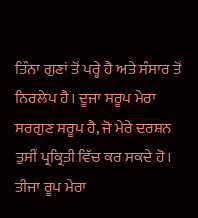ਤਿੰਨਾ ਗੁਣਾਂ ਤੋਂ ਪਰ੍ਹੇ ਹੈ ਅਤੇ ਸੰਸਾਰ ਤੋਂ ਨਿਰਲੇਪ ਹੈ। ਦੂਜਾ ਸਰੂਪ ਮੇਰਾ ਸਰਗੁਣ ਸਰੂਪ ਹੈ, ਜੋ ਮੇਰੇ ਦਰਸ਼ਨ ਤੁਸੀਂ ਪ੍ਰਕ੍ਰਿਤੀ ਵਿੱਚ ਕਰ ਸਕਦੇ ਹੋ। ਤੀਜਾ ਰੂਪ ਮੇਰਾ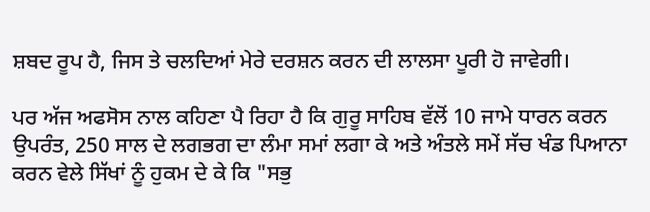ਸ਼ਬਦ ਰੂਪ ਹੈ, ਜਿਸ ਤੇ ਚਲਦਿਆਂ ਮੇਰੇ ਦਰਸ਼ਨ ਕਰਨ ਦੀ ਲਾਲਸਾ ਪੂਰੀ ਹੋ ਜਾਵੇਗੀ।

ਪਰ ਅੱਜ ਅਫਸੋਸ ਨਾਲ ਕਹਿਣਾ ਪੈ ਰਿਹਾ ਹੈ ਕਿ ਗੁਰੂ ਸਾਹਿਬ ਵੱਲੋਂ 10 ਜਾਮੇ ਧਾਰਨ ਕਰਨ ਉਪਰੰਤ, 250 ਸਾਲ ਦੇ ਲਗਭਗ ਦਾ ਲੰਮਾ ਸਮਾਂ ਲਗਾ ਕੇ ਅਤੇ ਅੰਤਲੇ ਸਮੇਂ ਸੱਚ ਖੰਡ ਪਿਆਨਾ ਕਰਨ ਵੇਲੇ ਸਿੱਖਾਂ ਨੂੰ ਹੁਕਮ ਦੇ ਕੇ ਕਿ "ਸਭੁ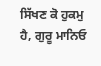ਸਿੱਖਣ ਕੋ ਹੁਕਮੁ ਹੈ, ਗੁਰੂ ਮਾਨਿਓ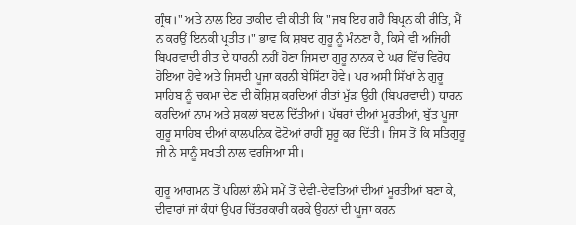ਗ੍ਰੰਥ।" ਅਤੇ ਨਾਲ ਇਹ ਤਾਕੀਦ ਵੀ ਕੀਤੀ ਕਿ "ਜਬ ਇਹ ਗਹੈ ਬਿਪ੍ਰਨ ਕੀ ਰੀਤਿ, ਮੈਂ ਨ ਕਰਉਂ ਇਨਕੀ ਪ੍ਰਤੀਤ।" ਭਾਵ ਕਿ ਸ਼ਬਦ ਗੁਰੂ ਨੂੰ ਮੰਨਣਾ ਹੈ, ਕਿਸੇ ਵੀ ਅਜਿਹੀ ਬਿਪਰਵਾਦੀ ਰੀਤ ਦੇ ਧਾਰਨੀ ਨਹੀਂ ਹੋਣਾ ਜਿਸਦਾ ਗੁਰੂ ਨਾਨਕ ਦੇ ਘਰ ਵਿੱਚ ਵਿਰੋਧ ਹੋਇਆ ਹੋਵੇ ਅਤੇ ਜਿਸਦੀ ਪੂਜਾ ਕਰਨੀ ਬੇਸਿੱਟਾ ਹੋਵੇ। ਪਰ ਅਸੀ ਸਿੱਖਾਂ ਨੇ ਗੁਰੂ ਸਾਹਿਬ ਨੂੰ ਚਕਮਾ ਦੇਣ ਦੀ ਕੋਸ਼ਿਸ਼ ਕਰਦਿਆਂ ਰੀਤਾਂ ਮੁੱੜ ਉਹੀ (ਬਿਪਰਵਾਦੀ) ਧਾਰਨ ਕਰਦਿਆਂ ਨਾਮ ਅਤੇ ਸ਼ਕਲਾਂ ਬਦਲ ਦਿੱਤੀਆਂ। ਪੱਥਰਾਂ ਦੀਆਂ ਮੂਰਤੀਆਂ, ਬੁੱਤ ਪੂਜਾ ਗੁਰੂ ਸਾਹਿਬ ਦੀਆਂ ਕਾਲਪਨਿਕ ਫੋਟੋਆਂ ਰਾਹੀਂ ਸ਼ੁਰੂ ਕਰ ਦਿੱਤੀ। ਜਿਸ ਤੋਂ ਕਿ ਸਤਿਗੁਰੂ ਜੀ ਨੇ ਸਾਨੂੰ ਸਖਤੀ ਨਾਲ ਵਰਜਿਆ ਸੀ।

ਗੁਰੂ ਆਗਮਨ ਤੋਂ ਪਹਿਲਾਂ ਲੰਮੇ ਸਮੇਂ ਤੋਂ ਦੇਵੀ-ਦੇਵਤਿਆਂ ਦੀਆਂ ਮੂਰਤੀਆਂ ਬਣਾ ਕੇ, ਦੀਵਾਰਾਂ ਜਾਂ ਕੰਧਾਂ ਉਪਰ ਚਿੱਤਰਕਾਰੀ ਕਰਕੇ ਉਹਨਾਂ ਦੀ ਪੂਜਾ ਕਰਨ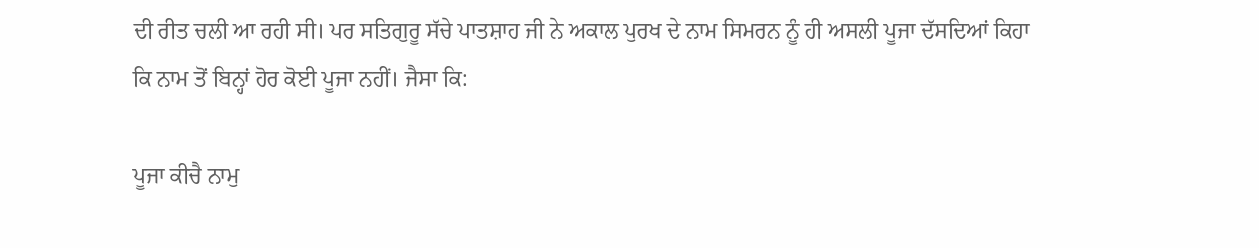ਦੀ ਰੀਤ ਚਲੀ ਆ ਰਹੀ ਸੀ। ਪਰ ਸਤਿਗੁਰੂ ਸੱਚੇ ਪਾਤਸ਼ਾਹ ਜੀ ਨੇ ਅਕਾਲ ਪੁਰਖ ਦੇ ਨਾਮ ਸਿਮਰਨ ਨੂੰ ਹੀ ਅਸਲੀ ਪੂਜਾ ਦੱਸਦਿਆਂ ਕਿਹਾ ਕਿ ਨਾਮ ਤੋਂ ਬਿਨ੍ਹਾਂ ਹੋਰ ਕੋਈ ਪੂਜਾ ਨਹੀਂ। ਜੈਸਾ ਕਿ:

ਪੂਜਾ ਕੀਚੈ ਨਾਮੁ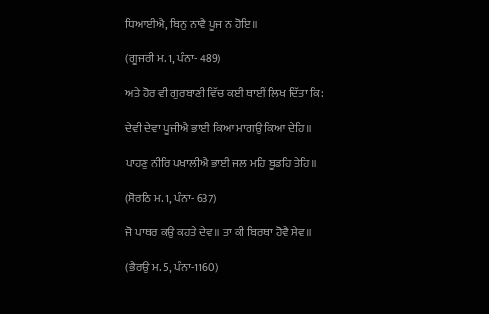ਧਿਆਈਐ, ਬਿਨੁ ਨਾਵੈ ਪੂਜ ਨ ਹੋਇ॥

(ਗੂਜਰੀ ਮ. 1, ਪੰਨਾ- 489)

ਅਤੇ ਹੋਰ ਵੀ ਗੁਰਬਾਣੀ ਵਿੱਚ ਕਈ ਥਾਈਂ ਲਿਖ ਦਿੱਤਾ ਕਿ:

ਦੇਵੀ ਦੇਵਾ ਪੂਜੀਐ ਭਾਈ ਕਿਆ ਮਾਗਉ ਕਿਆ ਦੇਹਿ॥

ਪਾਹਣੁ ਨੀਰਿ ਪਖਾਲੀਐ ਭਾਈ ਜਲ ਮਹਿ ਬੂਡਹਿ ਤੇਹਿ॥

(ਸੋਰਠਿ ਮ. 1, ਪੰਨਾ- 637)

ਜੋ ਪਾਥਰ ਕਉ ਕਹਤੇ ਦੇਵ॥ ਤਾ ਕੀ ਬਿਰਥਾ ਹੋਵੈ ਸੇਵ॥

(ਭੈਰਉ ਮ. 5, ਪੰਨਾ-1160)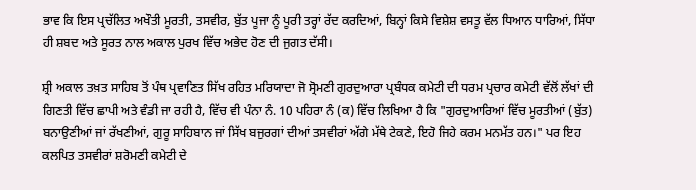ਭਾਵ ਕਿ ਇਸ ਪ੍ਰਚੱਲਿਤ ਅਖੌਤੀ ਮੂਰਤੀ, ਤਸਵੀਰ, ਬੁੱਤ ਪੂਜਾ ਨੂੰ ਪੂਰੀ ਤਰ੍ਹਾਂ ਰੱਦ ਕਰਦਿਆਂ, ਬਿਨ੍ਹਾਂ ਕਿਸੇ ਵਿਸ਼ੇਸ਼ ਵਸਤੂ ਵੱਲ ਧਿਆਨ ਧਾਰਿਆਂ, ਸਿੱਧਾ ਹੀ ਸ਼ਬਦ ਅਤੇ ਸੂਰਤ ਨਾਲ ਅਕਾਲ ਪੁਰਖ ਵਿੱਚ ਅਭੇਦ ਹੋਣ ਦੀ ਜੁਗਤ ਦੱਸੀ।

ਸ਼੍ਰੀ ਅਕਾਲ ਤਖ਼ਤ ਸਾਹਿਬ ਤੋਂ ਪੰਥ ਪ੍ਰਵਾਣਿਤ ਸਿੱਖ ਰਹਿਤ ਮਰਿਯਾਦਾ ਜੋ ਸ੍ਰੋਮਣੀ ਗੁਰਦੁਆਰਾ ਪ੍ਰਬੰਧਕ ਕਮੇਟੀ ਦੀ ਧਰਮ ਪ੍ਰਚਾਰ ਕਮੇਟੀ ਵੱਲੋਂ ਲੱਖਾਂ ਦੀ ਗਿਣਤੀ ਵਿੱਚ ਛਾਪੀ ਅਤੇ ਵੰਡੀ ਜਾ ਰਹੀ ਹੈ, ਵਿੱਚ ਵੀ ਪੰਨਾ ਨੰ. 10 ਪਹਿਰਾ ਨੰ (ਕ) ਵਿੱਚ ਲਿਖਿਆ ਹੈ ਕਿ "ਗੁਰਦੁਆਰਿਆਂ ਵਿੱਚ ਮੂਰਤੀਆਂ (ਬੁੱਤ) ਬਨਾਉਣੀਆਂ ਜਾਂ ਰੱਖਣੀਆਂ, ਗੁਰੂ ਸਾਹਿਬਾਨ ਜਾਂ ਸਿੱਖ ਬਜੁਰਗਾਂ ਦੀਆਂ ਤਸਵੀਰਾਂ ਅੱਗੇ ਮੱਥੇ ਟੇਕਣੇ, ਇਹੋ ਜਿਹੇ ਕਰਮ ਮਨਮੱਤ ਹਨ।" ਪਰ ਇਹ ਕਲਪਿਤ ਤਸਵੀਰਾਂ ਸ਼ਰੋਮਣੀ ਕਮੇਟੀ ਦੇ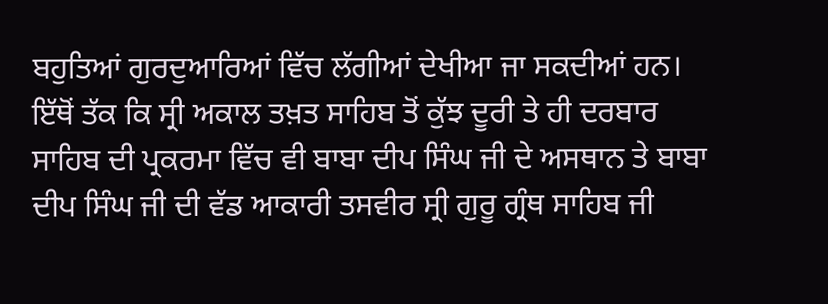ਬਹੁਤਿਆਂ ਗੁਰਦੁਆਰਿਆਂ ਵਿੱਚ ਲੱਗੀਆਂ ਦੇਖੀਆ ਜਾ ਸਕਦੀਆਂ ਹਨ। ਇੱਥੋਂ ਤੱਕ ਕਿ ਸ੍ਰੀ ਅਕਾਲ ਤਖ਼ਤ ਸਾਹਿਬ ਤੋਂ ਕੁੱਝ ਦੂਰੀ ਤੇ ਹੀ ਦਰਬਾਰ ਸਾਹਿਬ ਦੀ ਪ੍ਰਕਰਮਾ ਵਿੱਚ ਵੀ ਬਾਬਾ ਦੀਪ ਸਿੰਘ ਜੀ ਦੇ ਅਸਥਾਨ ਤੇ ਬਾਬਾ ਦੀਪ ਸਿੰਘ ਜੀ ਦੀ ਵੱਡ ਆਕਾਰੀ ਤਸਵੀਰ ਸ੍ਰੀ ਗੁਰੂ ਗ੍ਰੰਥ ਸਾਹਿਬ ਜੀ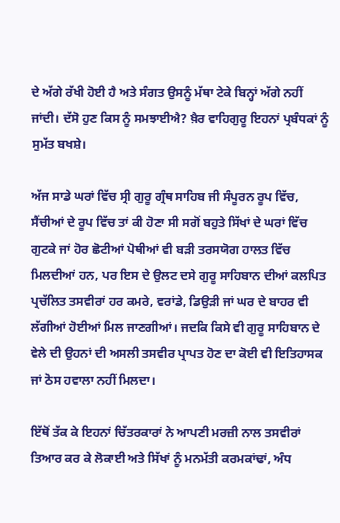ਦੇ ਅੱਗੇ ਰੱਖੀ ਹੋਈ ਹੈ ਅਤੇ ਸੰਗਤ ਉਸਨੂੰ ਮੱਥਾ ਟੇਕੇ ਬਿਨ੍ਹਾਂ ਅੱਗੇ ਨਹੀਂ ਜਾਂਦੀ। ਦੱਸੋ ਹੁਣ ਕਿਸ ਨੂੰ ਸਮਝਾਈਐ? ਖ਼ੈਰ ਵਾਹਿਗੁਰੂ ਇਹਨਾਂ ਪ੍ਰਬੰਧਕਾਂ ਨੂੰ ਸੁਮੱਤ ਬਖਸ਼ੇ।

ਅੱਜ ਸਾਡੇ ਘਰਾਂ ਵਿੱਚ ਸ੍ਰੀ ਗੁਰੂ ਗ੍ਰੰਥ ਸਾਹਿਬ ਜੀ ਸੰਪੂਰਨ ਰੂਪ ਵਿੱਚ, ਸੈਂਚੀਆਂ ਦੇ ਰੂਪ ਵਿੱਚ ਤਾਂ ਕੀ ਹੋਣਾ ਸੀ ਸਗੋਂ ਬਹੁਤੇ ਸਿੱਖਾਂ ਦੇ ਘਰਾਂ ਵਿੱਚ ਗੁਟਕੇ ਜਾਂ ਹੋਰ ਛੋਟੀਆਂ ਪੋਥੀਆਂ ਵੀ ਬੜੀ ਤਰਸਯੋਗ ਹਾਲਤ ਵਿੱਚ ਮਿਲਦੀਆਂ ਹਨ, ਪਰ ਇਸ ਦੇ ਉਲਟ ਦਸੇ ਗੁਰੂ ਸਾਹਿਬਾਨ ਦੀਆਂ ਕਲਪਿਤ ਪ੍ਰਚੱਲਿਤ ਤਸਵੀਰਾਂ ਹਰ ਕਮਰੇ, ਵਰਾਂਡੇ, ਡਿਉੜੀ ਜਾਂ ਘਰ ਦੇ ਬਾਹਰ ਵੀ ਲੱਗੀਆਂ ਹੋਈਆਂ ਮਿਲ ਜਾਣਗੀਆਂ। ਜਦਕਿ ਕਿਸੇ ਵੀ ਗੁਰੂ ਸਾਹਿਬਾਨ ਦੇ ਵੇਲੇ ਦੀ ਉਹਨਾਂ ਦੀ ਅਸਲੀ ਤਸਵੀਰ ਪ੍ਰਾਪਤ ਹੋਣ ਦਾ ਕੋਈ ਵੀ ਇਤਿਹਾਸਕ ਜਾਂ ਠੋਸ ਹਵਾਲਾ ਨਹੀਂ ਮਿਲਦਾ।

ਇੱਥੋਂ ਤੱਕ ਕੇ ਇਹਨਾਂ ਚਿੱਤਰਕਾਰਾਂ ਨੇ ਆਪਣੀ ਮਰਜ਼ੀ ਨਾਲ ਤਸਵੀਰਾਂ ਤਿਆਰ ਕਰ ਕੇ ਲੋਕਾਈ ਅਤੇ ਸਿੱਖਾਂ ਨੂੰ ਮਨਮੱਤੀ ਕਰਮਕਾਂਢਾਂ, ਅੰਧ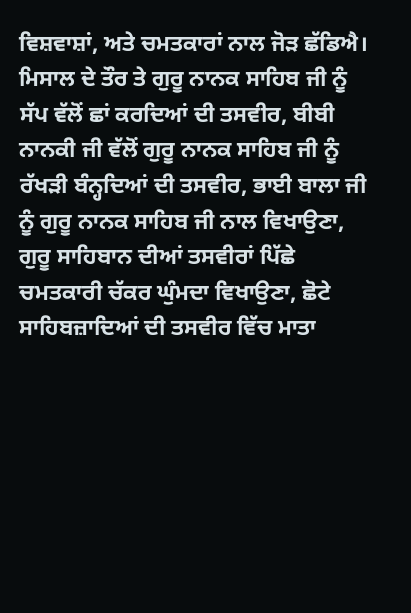ਵਿਸ਼ਵਾਸ਼ਾਂ, ਅਤੇ ਚਮਤਕਾਰਾਂ ਨਾਲ ਜੋੜ ਛੱਡਿਐ। ਮਿਸਾਲ ਦੇ ਤੌਰ ਤੇ ਗੁਰੂ ਨਾਨਕ ਸਾਹਿਬ ਜੀ ਨੂੰ ਸੱਪ ਵੱਲੋਂ ਛਾਂ ਕਰਦਿਆਂ ਦੀ ਤਸਵੀਰ, ਬੀਬੀ ਨਾਨਕੀ ਜੀ ਵੱਲੋਂ ਗੁਰੂ ਨਾਨਕ ਸਾਹਿਬ ਜੀ ਨੂੰ ਰੱਖੜੀ ਬੰਨ੍ਹਦਿਆਂ ਦੀ ਤਸਵੀਰ, ਭਾਈ ਬਾਲਾ ਜੀ ਨੂੰ ਗੁਰੂ ਨਾਨਕ ਸਾਹਿਬ ਜੀ ਨਾਲ ਵਿਖਾਉਣਾ, ਗੁਰੂ ਸਾਹਿਬਾਨ ਦੀਆਂ ਤਸਵੀਰਾਂ ਪਿੱਛੇ ਚਮਤਕਾਰੀ ਚੱਕਰ ਘੁੰਮਦਾ ਵਿਖਾਉਣਾ, ਛੋਟੇ ਸਾਹਿਬਜ਼ਾਦਿਆਂ ਦੀ ਤਸਵੀਰ ਵਿੱਚ ਮਾਤਾ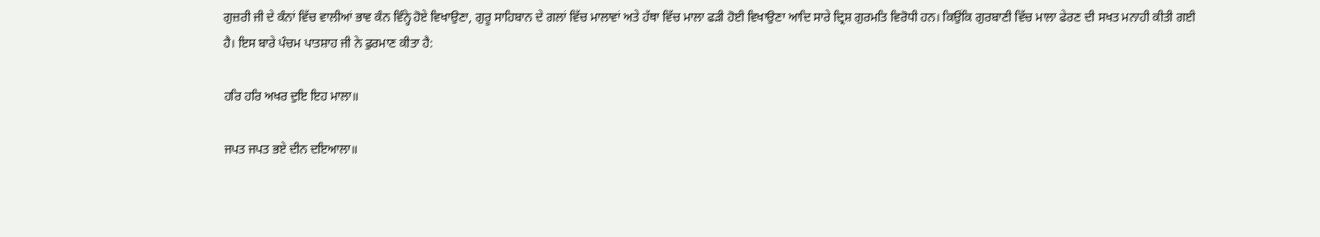ਗੁਜ਼ਰੀ ਜੀ ਦੇ ਕੰਨਾਂ ਵਿੱਚ ਵਾਲੀਆਂ ਭਾਵ ਕੰਨ ਵਿੰਨ੍ਹੇ ਹੋਏ ਵਿਖਾਉਣਾ, ਗੁਰੂ ਸਾਹਿਬਾਨ ਦੇ ਗਲਾਂ ਵਿੱਚ ਮਾਲਾਵਾਂ ਅਤੇ ਹੱਥਾ ਵਿੱਚ ਮਾਲਾ ਫੜੀ ਹੋਈ ਵਿਖਾਉਣਾ ਆਦਿ ਸਾਰੇ ਦ੍ਰਿਸ਼ ਗੁਰਮਤਿ ਵਿਰੋਧੀ ਹਨ। ਕਿਉਂਕਿ ਗੁਰਬਾਣੀ ਵਿੱਚ ਮਾਲਾ ਫੇਰਣ ਦੀ ਸਖਤ ਮਨਾਹੀ ਕੀਤੀ ਗਈ ਹੈ। ਇਸ ਬਾਰੇ ਪੰਚਮ ਪਾਤਸ਼ਾਹ ਜੀ ਨੇ ਫੁਰਮਾਣ ਕੀਤਾ ਹੈ:

ਹਰਿ ਹਰਿ ਅਖਰ ਦੁਇ ਇਹ ਮਾਲਾ॥

ਜਪਤ ਜਪਤ ਭਏ ਦੀਨ ਦਇਆਲਾ॥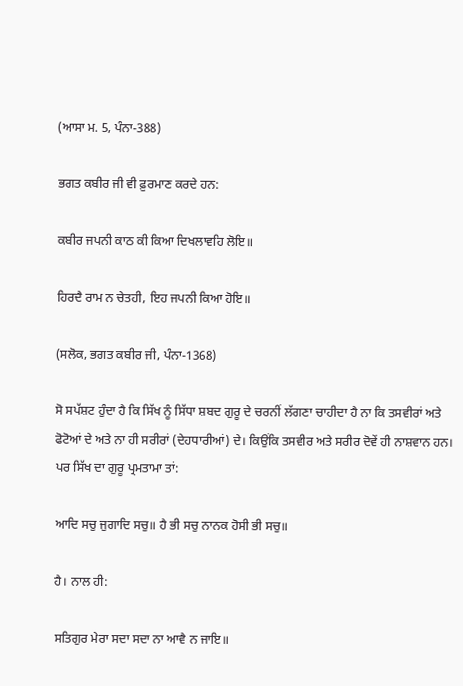(ਆਸਾ ਮ. 5, ਪੰਨਾ-388)

ਭਗਤ ਕਬੀਰ ਜੀ ਵੀ ਫ਼ੁਰਮਾਣ ਕਰਦੇ ਹਨ:

ਕਬੀਰ ਜਪਨੀ ਕਾਠ ਕੀ ਕਿਆ ਦਿਖਲਾਵਹਿ ਲੋਇ॥

ਹਿਰਦੈ ਰਾਮ ਨ ਚੇਤਹੀ, ਇਹ ਜਪਨੀ ਕਿਆ ਹੋਇ॥

(ਸਲੋਕ, ਭਗਤ ਕਬੀਰ ਜੀ, ਪੰਨਾ-1368)

ਸੋ ਸਪੱਸ਼ਟ ਹੁੰਦਾ ਹੈ ਕਿ ਸਿੱਖ ਨੂੰ ਸਿੱਧਾ ਸ਼ਬਦ ਗੁਰੂ ਦੇ ਚਰਨੀਂ ਲੱਗਣਾ ਚਾਹੀਦਾ ਹੈ ਨਾ ਕਿ ਤਸਵੀਰਾਂ ਅਤੇ ਫੋਟੋਆਂ ਦੇ ਅਤੇ ਨਾ ਹੀ ਸਰੀਰਾਂ (ਦੇਹਧਾਰੀਆਂ) ਦੇ। ਕਿਉਂਕਿ ਤਸਵੀਰ ਅਤੇ ਸਰੀਰ ਦੋਵੇਂ ਹੀ ਨਾਸ਼ਵਾਨ ਹਨ। ਪਰ ਸਿੱਖ ਦਾ ਗੁਰੂ ਪ੍ਰਮਤਾਮਾ ਤਾਂ:

ਆਦਿ ਸਚੁ ਜੁਗਾਦਿ ਸਚੁ॥ ਹੈ ਭੀ ਸਚੁ ਨਾਨਕ ਹੋਸੀ ਭੀ ਸਚੁ॥

ਹੈ। ਨਾਲ ਹੀ:

ਸਤਿਗੁਰ ਮੇਰਾ ਸਦਾ ਸਦਾ ਨਾ ਆਵੈ ਨ ਜਾਇ॥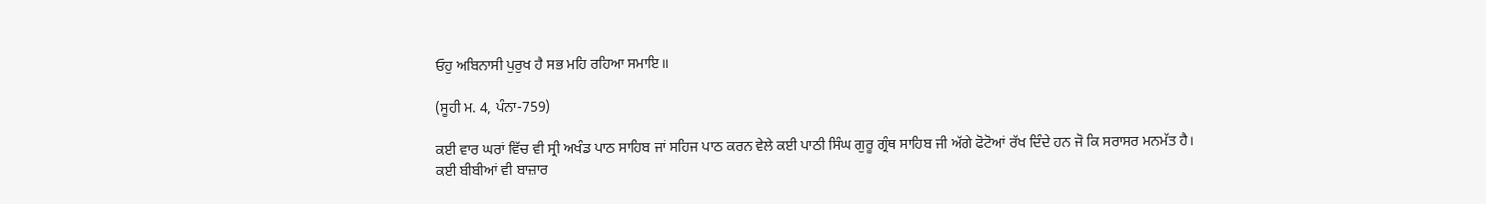ਓਹੁ ਅਬਿਨਾਸੀ ਪੁਰੁਖ ਹੈ ਸਭ ਮਹਿ ਰਹਿਆ ਸਮਾਇ॥

(ਸੂਹੀ ਮ. 4, ਪੰਨਾ-759)

ਕਈ ਵਾਰ ਘਰਾਂ ਵਿੱਚ ਵੀ ਸ੍ਰੀ ਅਖੰਡ ਪਾਠ ਸਾਹਿਬ ਜਾਂ ਸਹਿਜ ਪਾਠ ਕਰਨ ਵੇਲੇ ਕਈ ਪਾਠੀ ਸਿੰਘ ਗੁਰੂ ਗ੍ਰੰਥ ਸਾਹਿਬ ਜੀ ਅੱਗੇ ਫੋਟੋਆਂ ਰੱਖ ਦਿੰਦੇ ਹਨ ਜੋ ਕਿ ਸਰਾਸਰ ਮਨਮੱਤ ਹੈ। ਕਈ ਬੀਬੀਆਂ ਵੀ ਬਾਜ਼ਾਰ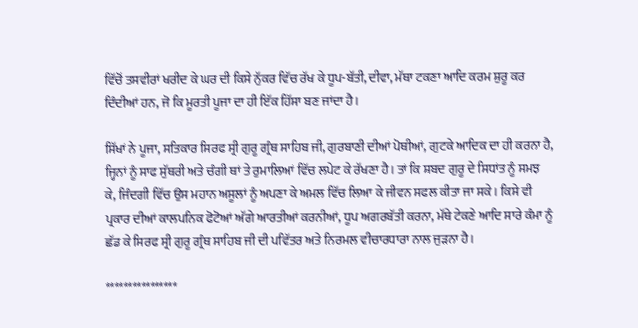ਵਿੱਚੋਂ ਤਸਵੀਰਾਂ ਖਰੀਦ ਕੇ ਘਰ ਦੀ ਕਿਸੇ ਨੁੱਕਰ ਵਿੱਚ ਰੱਖ ਕੇ ਧੂਪ-ਬੱਤੀ, ਦੀਵਾ, ਮੱਥਾ ਟਕਣਾ ਆਦਿ ਕਰਮ ਸ਼ੁਰੂ ਕਰ ਦਿੰਦੀਆਂ ਹਨ, ਜੋ ਕਿ ਮੂਰਤੀ ਪੂਜਾ ਦਾ ਹੀ ਇੱਕ ਹਿੱਸਾ ਬਣ ਜਾਂਦਾ ਹੈ।

ਸਿੱਖਾਂ ਨੇ ਪੂਜਾ, ਸਤਿਕਾਰ ਸਿਰਫ ਸ੍ਰੀ ਗੁਰੂ ਗ੍ਰੰਥ ਸਾਹਿਬ ਜੀ, ਗੁਰਬਾਣੀ ਦੀਆਂ ਪੋਥੀਆਂ, ਗੁਟਕੇ ਆਦਿਕ ਦਾ ਹੀ ਕਰਨਾ ਹੈ, ਜ੍ਹਿਨਾਂ ਨੂੰ ਸਾਫ ਸੁੱਥਰੀ ਅਤੇ ਚੰਗੀ ਥਾਂ ਤੇ ਰੁਮਾਲਿਆਂ ਵਿੱਚ ਲਪੇਟ ਕੇ ਰੱਖਣਾ ਹੈ। ਤਾਂ ਕਿ ਸ਼ਬਦ ਗੁਰੂ ਦੇ ਸਿਧਾਂਤ ਨੂੰ ਸਮਝ ਕੇ, ਜਿੰਦਗੀ ਵਿੱਚ ਉਸ ਮਹਾਨ ਅਸੂਲਾਂ ਨੂੰ ਅਪਣਾ ਕੇ ਅਮਲ ਵਿੱਚ ਲਿਆ ਕੇ ਜੀਵਨ ਸਫਲ ਕੀਤਾ ਜਾ ਸਕੇ। ਕਿਸੇ ਵੀ ਪ੍ਰਕਾਰ ਦੀਆਂ ਕਾਲਪਨਿਕ ਫੋਟੋਆਂ ਅੱਗੇ ਆਰਤੀਆਂ ਕਰਨੀਆਂ, ਧੂਪ ਅਗਰਬੱਤੀ ਕਰਨਾ, ਮੱਥੇ ਟੇਕਣੇ ਆਦਿ ਸਾਰੇ ਕੰਮਾ ਨੂੰ ਛੱਡ ਕੇ ਸਿਰਫ ਸ੍ਰੀ ਗੁਰੂ ਗ੍ਰੰਥ ਸਾਹਿਬ ਜੀ ਦੀ ਪਵਿੱਤਰ ਅਤੇ ਨਿਰਮਲ ਵੀਚਾਰਧਾਰਾ ਨਾਲ ਜੁੜਨਾ ਹੈ।

****************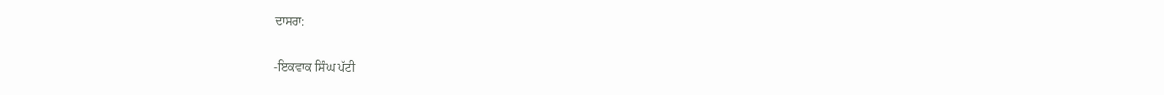ਦਾਸਰਾ:

-ਇਕਵਾਕ ਸਿੰਘ ਪੱਟੀ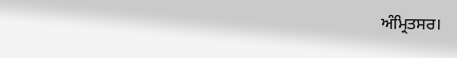ਅੰਮ੍ਰਿਤਸਰ।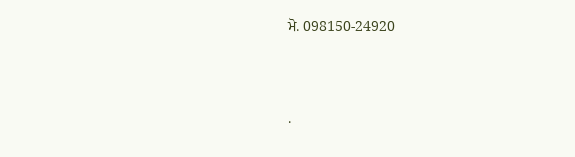ਮੋ. 098150-24920




.